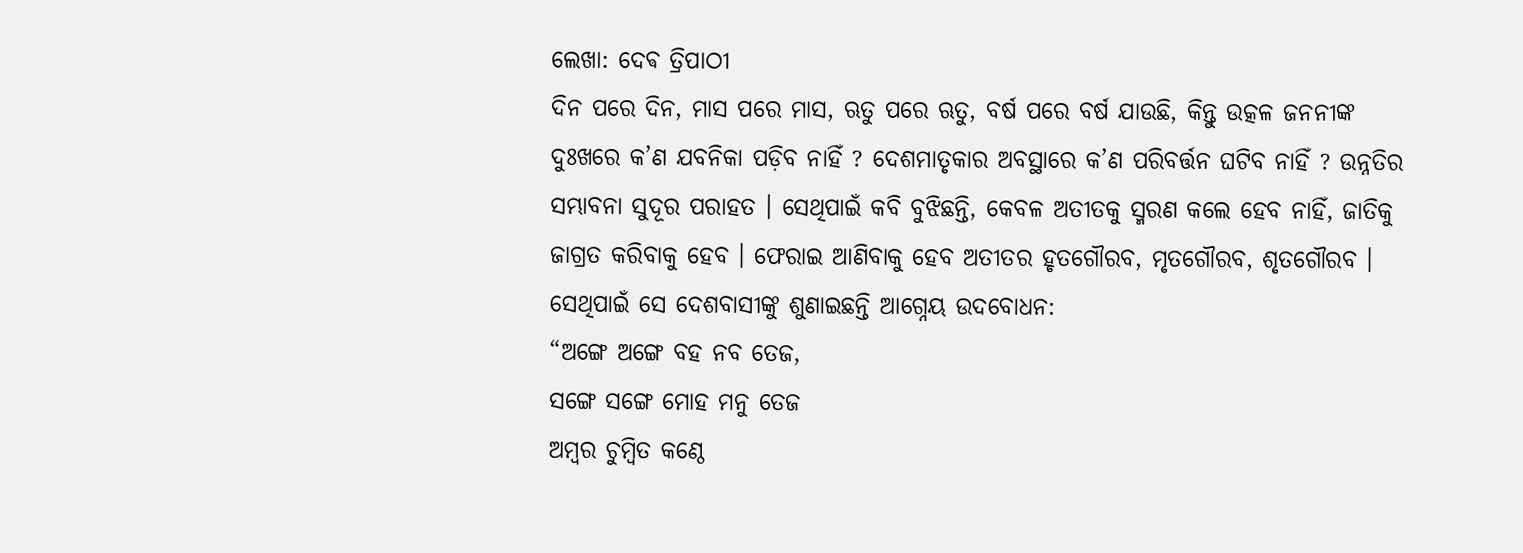ଲେଖା: ଦେଵ ତ୍ରିପାଠୀ
ଦିନ ପରେ ଦିନ, ମାସ ପରେ ମାସ, ଋତୁ ପରେ ଋତୁ, ବର୍ଷ ପରେ ବର୍ଷ ଯାଉଛି, କିନ୍ତୁ ଉତ୍କଳ ଜନନୀଙ୍କ ଦୁଃଖରେ କ’ଣ ଯବନିକା ପଡ଼ିବ ନାହିଁ ? ଦେଶମାତୃକାର ଅବସ୍ଥାରେ କ’ଣ ପରିବର୍ତ୍ତନ ଘଟିବ ନାହିଁ ? ଉନ୍ନତିର ସମ୍ଭାବନା ସୁଦୂର ପରାହତ । ସେଥିପାଇଁ କବି ବୁଝିଛନ୍ତି, କେବଳ ଅତୀତକୁ ସ୍ମରଣ କଲେ ହେବ ନାହିଁ, ଜାତିକୁ ଜାଗ୍ରତ କରିବାକୁ ହେବ । ଫେରାଇ ଆଣିବାକୁ ହେବ ଅତୀତର ହୃତଗୌରବ, ମୃତଗୌରବ, ଶୃତଗୌରବ । ସେଥିପାଇଁ ସେ ଦେଶବାସୀଙ୍କୁ ଶୁଣାଇଛନ୍ତି ଆଗ୍ନେୟ ଉଦବୋଧନ:
“ଅଙ୍ଗେ ଅଙ୍ଗେ ବହ ନବ ତେଜ,
ସଙ୍ଗେ ସଙ୍ଗେ ମୋହ ମନୁ ତେଜ
ଅମ୍ବର ଚୁମ୍ବିତ କଣ୍ଠେ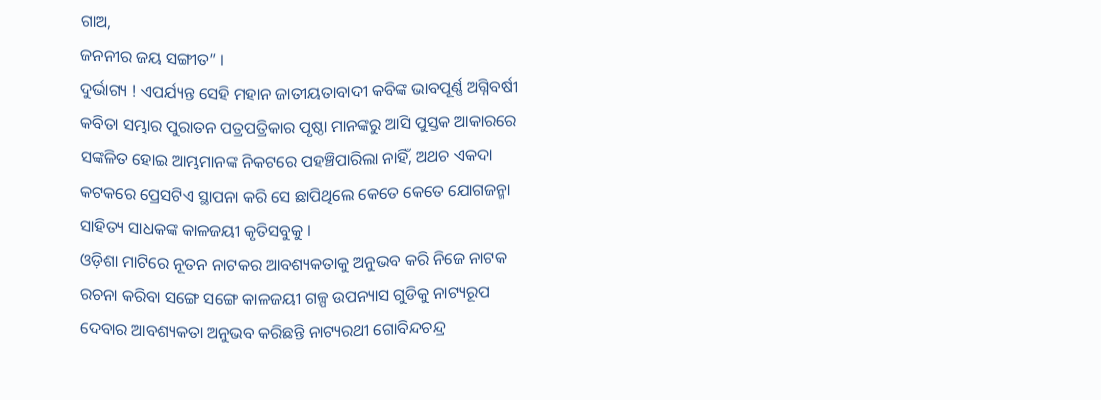ଗାଅ,
ଜନନୀର ଜୟ ସଙ୍ଗୀତ” ।
ଦୁର୍ଭାଗ୍ୟ ! ଏପର୍ଯ୍ୟନ୍ତ ସେହି ମହାନ ଜାତୀୟତାବାଦୀ କବିଙ୍କ ଭାବପୂର୍ଣ୍ଣ ଅଗ୍ନିବର୍ଷୀ କବିତା ସମ୍ଭାର ପୁରାତନ ପତ୍ରପତ୍ରିକାର ପୃଷ୍ଠା ମାନଙ୍କରୁ ଆସି ପୁସ୍ତକ ଆକାରରେ ସଙ୍କଳିତ ହୋଇ ଆମ୍ଭମାନଙ୍କ ନିକଟରେ ପହଞ୍ଚିପାରିଲା ନାହିଁ, ଅଥଚ ଏକଦା କଟକରେ ପ୍ରେସଟିଏ ସ୍ଥାପନା କରି ସେ ଛାପିଥିଲେ କେତେ କେତେ ଯୋଗଜନ୍ମା ସାହିତ୍ୟ ସାଧକଙ୍କ କାଳଜୟୀ କୃତିସବୁକୁ ।
ଓଡ଼ିଶା ମାଟିରେ ନୂତନ ନାଟକର ଆବଶ୍ୟକତାକୁ ଅନୁଭବ କରି ନିଜେ ନାଟକ ରଚନା କରିବା ସଙ୍ଗେ ସଙ୍ଗେ କାଳଜୟୀ ଗଳ୍ପ ଉପନ୍ୟାସ ଗୁଡିକୁ ନାଟ୍ୟରୂପ ଦେବାର ଆବଶ୍ୟକତା ଅନୁଭବ କରିଛନ୍ତି ନାଟ୍ୟରଥୀ ଗୋବିନ୍ଦଚନ୍ଦ୍ର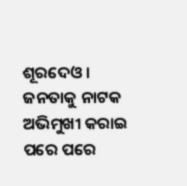ଶୂରଦେଓ । ଜନତାକୁ ନାଟକ ଅଭିମୁଖୀ କରାଇ ପରେ ପରେ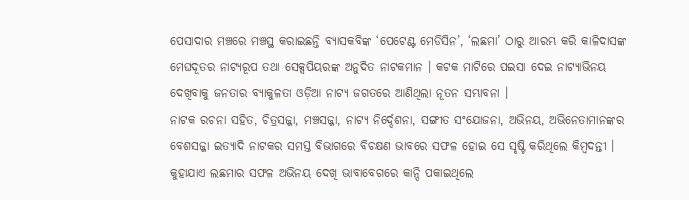ପେସାଦାର ମଞ୍ଚରେ ମଞ୍ଚସ୍ଥ କରାଇଛନ୍ତି ବ୍ୟାସକବିଙ୍କ ‘ପେଟେଣ୍ଟ ମେଡିସିନ’, ‘ଲଛମା’ ଠାରୁ ଆରମ୍ଭ କରି କାଳିଦାସଙ୍କ ମେଘଦୂତର ନାଟ୍ୟରୂପ ତଥା ସେକ୍ସପିୟରଙ୍କ ଅନୁଦିତ ନାଟକମାନ । କଟକ ମାଟିରେ ପଇସା ଦେଇ ନାଟ୍ୟାଭିନୟ ଦେଖିବାକୁ ଜନତାର ବ୍ୟାକୁଳତା ଓଡ଼ିଆ ନାଟ୍ୟ ଜଗତରେ ଆଣିଥିଲା ନୂତନ ସମ୍ଭାବନା ।
ନାଟକ ରଚନା ସହିତ, ଚିତ୍ରସଜ୍ଜା, ମଞ୍ଚସଜ୍ଜା, ନାଟ୍ୟ ନିର୍ଦ୍ଦେଶନା, ସଙ୍ଗୀତ ସଂଯୋଜନା, ଅଭିନୟ, ଅଭିନେତାମାନଙ୍କର ବେଶସଜ୍ଜା ଇତ୍ୟାଦି ନାଟକର ସମସ୍ତ ବିଭାଗରେ ବିଚକ୍ଷଣ ଭାବରେ ସଫଳ ହୋଇ ସେ ସୃଷ୍ଟି କରିଥିଲେ କିମ୍ବଦନ୍ତୀ । କୁହାଯାଏ ଲଛମାର ସଫଳ ଅଭିନୟ ଦେଖି ଭାବାବେଗରେ କାନ୍ଦି ପକାଇଥିଲେ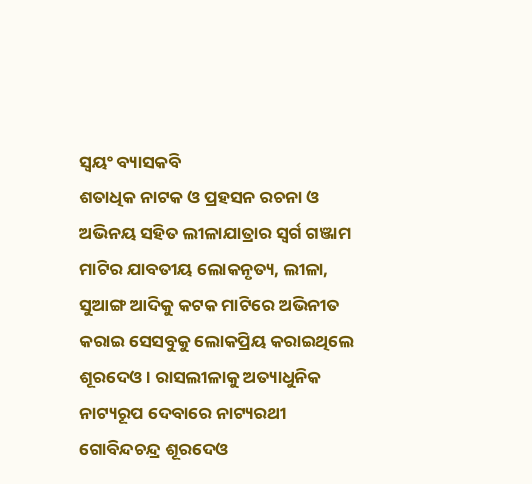ସ୍ବୟଂ ବ୍ୟାସକବି
ଶତାଧିକ ନାଟକ ଓ ପ୍ରହସନ ରଚନା ଓ ଅଭିନୟ ସହିତ ଲୀଳାଯାତ୍ରାର ସ୍ବର୍ଗ ଗଞ୍ଜାମ ମାଟିର ଯାବତୀୟ ଲୋକନୃତ୍ୟ, ଲୀଳା, ସୁଆଙ୍ଗ ଆଦିକୁ କଟକ ମାଟିରେ ଅଭିନୀତ କରାଇ ସେସବୁକୁ ଲୋକପ୍ରିୟ କରାଇଥିଲେ ଶୂରଦେଓ । ରାସଲୀଳାକୁ ଅତ୍ୟାଧୁନିକ ନାଟ୍ୟରୂପ ଦେବାରେ ନାଟ୍ୟରଥୀ ଗୋବିନ୍ଦଚନ୍ଦ୍ର ଶୂରଦେଓ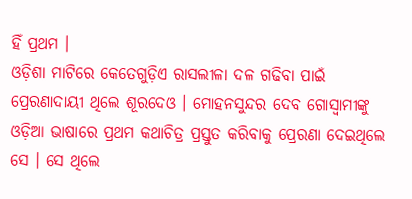ହିଁ ପ୍ରଥମ ।
ଓଡ଼ିଶା ମାଟିରେ କେତେଗୁଡ଼ିଏ ରାସଲୀଳା ଦଳ ଗଢିବା ପାଇଁ ପ୍ରେରଣାଦାୟୀ ଥିଲେ ଶୂରଦେଓ । ମୋହନସୁନ୍ଦର ଦେବ ଗୋସ୍ୱାମୀଙ୍କୁ ଓଡ଼ିଆ ଭାଷାରେ ପ୍ରଥମ କଥାଚିତ୍ର ପ୍ରସ୍ତୁତ କରିବାକୁ ପ୍ରେରଣା ଦେଇଥିଲେ ସେ । ସେ ଥିଲେ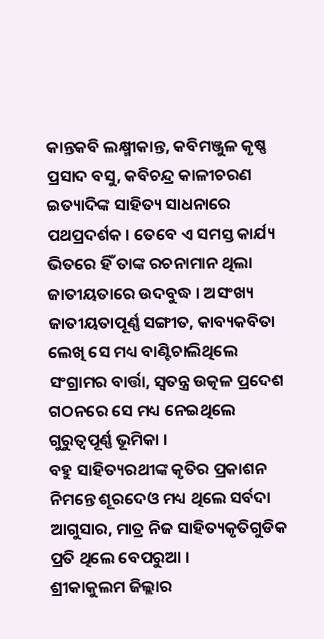କାନ୍ତକବି ଲକ୍ଷ୍ମୀକାନ୍ତ, କବିମଞ୍ଜୁଳ କୃଷ୍ଣ ପ୍ରସାଦ ବସୁ, କବିଚନ୍ଦ୍ର କାଳୀଚରଣ ଇତ୍ୟାଦିଙ୍କ ସାହିତ୍ୟ ସାଧନାରେ ପଥପ୍ରଦର୍ଶକ । ତେବେ ଏ ସମସ୍ତ କାର୍ଯ୍ୟ ଭିତରେ ହିଁ ତାଙ୍କ ରଚନାମାନ ଥିଲା ଜାତୀୟତାରେ ଉଦବୁଦ୍ଧ । ଅସଂଖ୍ୟ ଜାତୀୟତାପୂର୍ଣ୍ଣ ସଙ୍ଗୀତ, କାବ୍ୟକବିତା ଲେଖି ସେ ମଧ୍ୟ ବାଣ୍ଟିଚାଲିଥିଲେ ସଂଗ୍ରାମର ବାର୍ତ୍ତା, ସ୍ବତନ୍ତ୍ର ଉତ୍କଳ ପ୍ରଦେଶ ଗଠନରେ ସେ ମଧ୍ୟ ନେଇଥିଲେ ଗୁରୁତ୍ୱପୂର୍ଣ୍ଣ ଭୂମିକା ।
ବହୁ ସାହିତ୍ୟରଥୀଙ୍କ କୃତିର ପ୍ରକାଶନ ନିମନ୍ତେ ଶୂରଦେଓ ମଧ୍ୟ ଥିଲେ ସର୍ବଦା ଆଗୁସାର, ମାତ୍ର ନିଜ ସାହିତ୍ୟକୃତିଗୁଡିକ ପ୍ରତି ଥିଲେ ବେପରୁଆ ।
ଶ୍ରୀକାକୁଲମ ଜିଲ୍ଲାର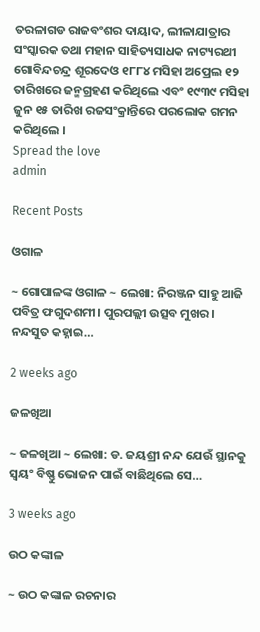ତରଳାଗଡ ରାଜବଂଶର ଦାୟାଦ, ଲୀଳାଯାତ୍ରାର ସଂସ୍କାରକ ତଥା ମହାନ ସାହିତ୍ୟସାଧକ ନାଟ୍ୟରଥୀ ଗୋବିନ୍ଦଚନ୍ଦ୍ର ଶୂରଦେଓ ୧୮୮୪ ମସିହା ଅପ୍ରେଲ ୧୨ ତାରିଖରେ ଜନ୍ମଗ୍ରହଣ କରିଥିଲେ ଏବଂ ୧୯୩୯ ମସିହା ଜୁନ ୧୫ ତାରିଖ ରଜସଂକ୍ରାନ୍ତିରେ ପରଲୋକ ଗମନ କରିଥିଲେ ।
Spread the love
admin

Recent Posts

ଓଗାଳ

~ ଗୋପାଳଙ୍କ ଓଗାଳ ~ ଲେଖା: ନିରଞ୍ଜନ ସାହୁ ଆଜି ପବିତ୍ର ଫଗୁଦଶମୀ। ପୁରପଲ୍ଲୀ ଉତ୍ସବ ମୁଖର। ନନ୍ଦସୁତ କହ୍ନାଇ…

2 weeks ago

ଜଳଖିଆ

~ ଜଳଖିଆ ~ ଲେଖା: ଡ. ଜୟଶ୍ରୀ ନନ୍ଦ ଯେଉଁ ସ୍ଥାନକୁ ସ୍ବୟଂ ବିଷ୍ଣୁ ଭୋଜନ ପାଇଁ ବାଛିଥିଲେ ସେ…

3 weeks ago

ଉଠ କଙ୍କାଳ

~ ଉଠ କଙ୍କାଳ ରଚନାର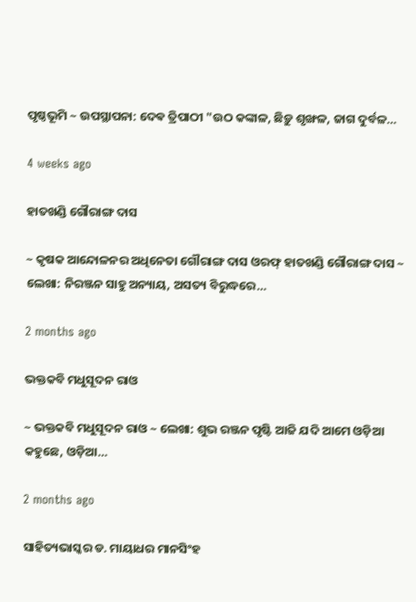ପୃଷ୍ଠଭୂମି ~ ଉପସ୍ଥାପନା: ଦେଵ ତ୍ରିପାଠୀ "ଉଠ କଙ୍କାଳ, ଛିଡ଼ୁ ଶୃଙ୍ଖଳ, ଜାଗ ଦୁର୍ବଳ…

4 weeks ago

ହାତଖଣ୍ଡି ଗୌରାଙ୍ଗ ଦାସ

~ କୃଷକ ଆନ୍ଦୋଳନର ଅଧିନେତା ଗୌରାଙ୍ଗ ଦାସ ଓରଫ୍ ହାତଖଣ୍ଡି ଗୌରାଙ୍ଗ ଦାସ ~ ଲେଖା: ନିରଞ୍ଜନ ସାହୁ ଅନ୍ୟାୟ, ଅସତ୍ୟ ବିରୁଦ୍ଧରେ…

2 months ago

ଭକ୍ତକବି ମଧୁସୂଦନ ରାଓ

~ ଭକ୍ତକବି ମଧୁସୂଦନ ରାଓ ~ ଲେଖା: ଶୁଭ ରଞ୍ଜନ ପୃଷ୍ଟି ଆଜି ଯଦି ଆମେ ଓଡ଼ିଆ କହୁଛେ, ଓଡ଼ିଆ…

2 months ago

ସାହିତ୍ୟଭାସ୍କର ଡ. ମାୟାଧର ମାନସିଂହ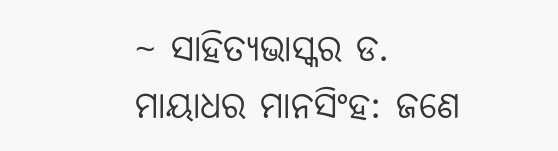~ ସାହିତ୍ୟଭାସ୍କର ଡ. ମାୟାଧର ମାନସିଂହ: ଜଣେ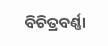ବିଚିତ୍ରବର୍ଣ୍ଣା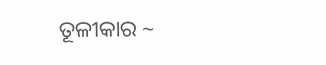ତୂଳୀକାର ~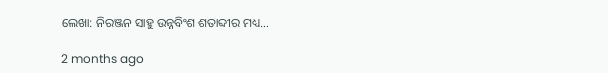ଲେଖା: ନିରଞ୍ଜନ ସାହୁ ଉନ୍ନବିଂଶ ଶତାବ୍ଦୀର ମଧ୍ୟ…

2 months ago